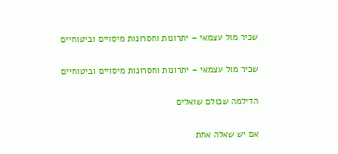שכיר מול עצמאי – יתרונות וחסרונות מיסויים וביטוחיים

שכיר מול עצמאי – יתרונות וחסרונות מיסויים וביטוחיים

הדילמה שכולם שואלים

אם יש שאלה אחת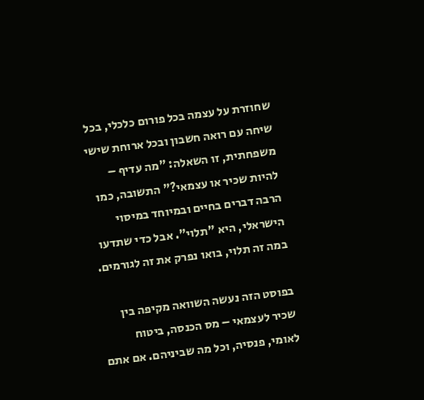שחוזרת על עצמה בכל פורום כלכלי, בכל שיחה עם רואה חשבון ובכל ארוחת שישי משפחתית, זו השאלה: "מה עדיף – להיות שכיר או עצמאי?" התשובה, כמו הרבה דברים בחיים ובמיוחד במיסוי הישראלי, היא "תלוי". אבל כדי שתדעו במה זה תלוי, בואו נפרק את זה לגורמים.

בפוסט הזה נעשה השוואה מקיפה בין שכיר לעצמאי – מס הכנסה, ביטוח לאומי, פנסיה, וכל מה שביניהם. אם אתם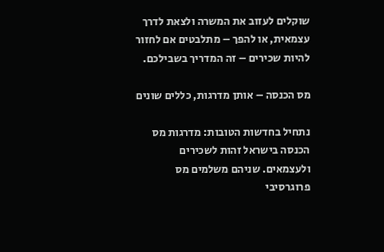שוקלים לעזוב את המשרה ולצאת לדרך עצמאית, או להפך – מתלבטים אם לחזור להיות שכירים – זה המדריך בשבילכם.

מס הכנסה – אותן מדרגות, כללים שונים

נתחיל בחדשות הטובות: מדרגות מס הכנסה בישראל זהות לשכירים ולעצמאים. שניהם משלמים מס פרוגרסיבי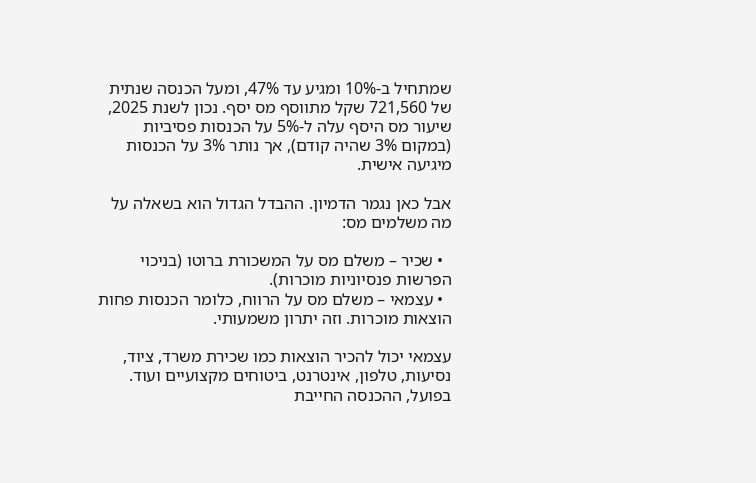שמתחיל ב-10% ומגיע עד 47%, ומעל הכנסה שנתית של 721,560 שקל מתווסף מס יסף. נכון לשנת 2025, שיעור מס היסף עלה ל-5% על הכנסות פסיביות (במקום 3% שהיה קודם), אך נותר 3% על הכנסות מיגיעה אישית.

אבל כאן נגמר הדמיון. ההבדל הגדול הוא בשאלה על מה משלמים מס:

  • שכיר – משלם מס על המשכורת ברוטו (בניכוי הפרשות פנסיוניות מוכרות).
  • עצמאי – משלם מס על הרווח, כלומר הכנסות פחות הוצאות מוכרות. וזה יתרון משמעותי.

עצמאי יכול להכיר הוצאות כמו שכירת משרד, ציוד, נסיעות, טלפון, אינטרנט, ביטוחים מקצועיים ועוד. בפועל, ההכנסה החייבת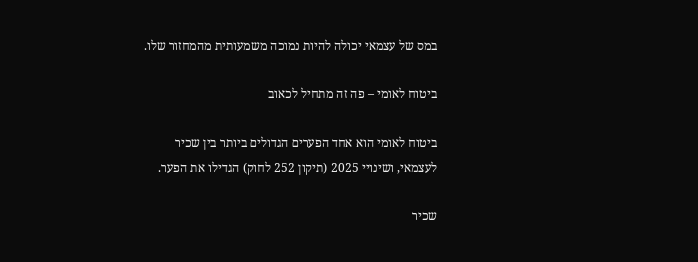במס של עצמאי יכולה להיות נמוכה משמעותית מהמחזור שלו.

ביטוח לאומי – פה זה מתחיל לכאוב

ביטוח לאומי הוא אחד הפערים הגדולים ביותר בין שכיר לעצמאי, ושינויי 2025 (תיקון 252 לחוק) הגדילו את הפער.

שכיר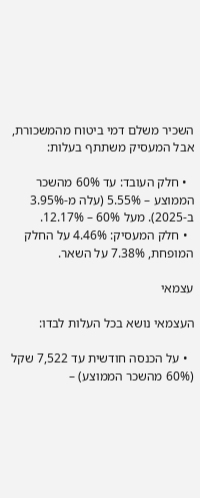השכיר משלם דמי ביטוח מהמשכורת, אבל המעסיק משתתף בעלות:

  • חלק העובד: עד 60% מהשכר הממוצע – 5.55% (עלה מ-3.95% ב-2025). מעל 60% – 12.17%.
  • חלק המעסיק: 4.46% על החלק המופחת, 7.38% על השאר.

עצמאי

העצמאי נושא בכל העלות לבדו:

  • על הכנסה חודשית עד 7,522 שקל (60% מהשכר הממוצע) –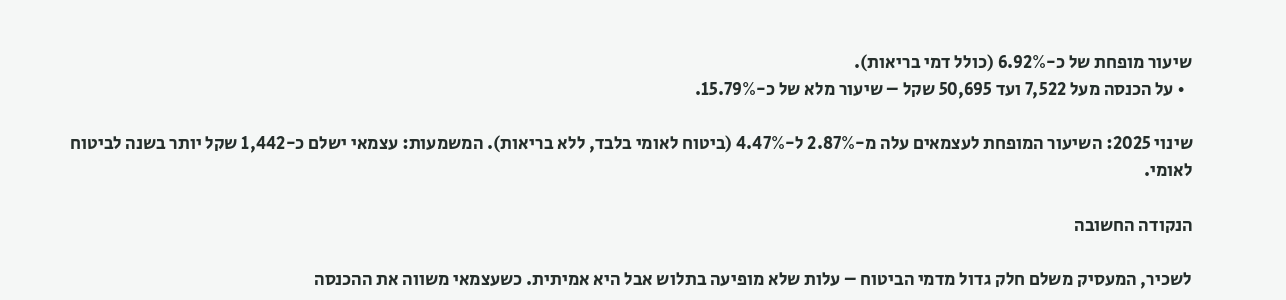שיעור מופחת של כ-6.92% (כולל דמי בריאות).
  • על הכנסה מעל 7,522 ועד 50,695 שקל – שיעור מלא של כ-15.79%.

שינוי 2025: השיעור המופחת לעצמאים עלה מ-2.87% ל-4.47% (ביטוח לאומי בלבד, ללא בריאות). המשמעות: עצמאי ישלם כ-1,442 שקל יותר בשנה לביטוח לאומי.

הנקודה החשובה

לשכיר, המעסיק משלם חלק גדול מדמי הביטוח – עלות שלא מופיעה בתלוש אבל היא אמיתית. כשעצמאי משווה את ההכנסה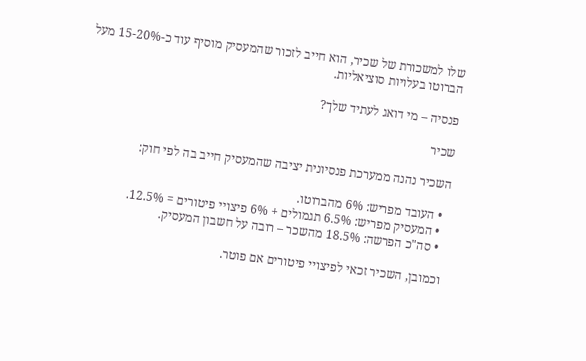שלו למשכורת של שכיר, הוא חייב לזכור שהמעסיק מוסיף עוד כ-15-20% מעל הברוטו בעלויות סוציאליות.

פנסיה – מי דואג לעתיד שלך?

שכיר

השכיר נהנה ממערכת פנסיונית יציבה שהמעסיק חייב בה לפי חוק:

  • העובד מפריש: 6% מהברוטו.
  • המעסיק מפריש: 6.5% תגמולים + 6% פיצויי פיטורים = 12.5%.
  • סה"כ הפרשה: 18.5% מהשכר – רובה על חשבון המעסיק.

וכמובן, השכיר זכאי לפיצויי פיטורים אם פוטר.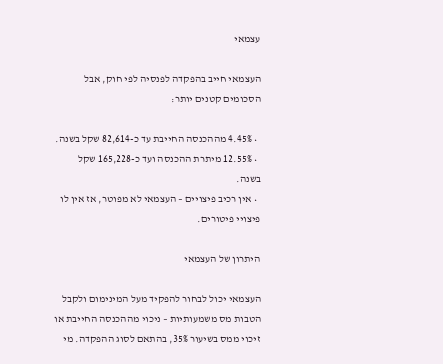עצמאי

העצמאי חייב בהפקדה לפנסיה לפי חוק, אבל הסכומים קטנים יותר:

  • 4.45% מההכנסה החייבת עד כ-82,614 שקל בשנה.
  • 12.55% מיתרת ההכנסה ועד כ-165,228 שקל בשנה.
  • אין רכיב פיצויים – העצמאי לא מפוטר, אז אין לו פיצויי פיטורים.

היתרון של העצמאי

העצמאי יכול לבחור להפקיד מעל המינימום ולקבל הטבות מס משמעותיות – ניכוי מההכנסה החייבת או זיכוי ממס בשיעור 35%, בהתאם לסוג ההפקדה. מי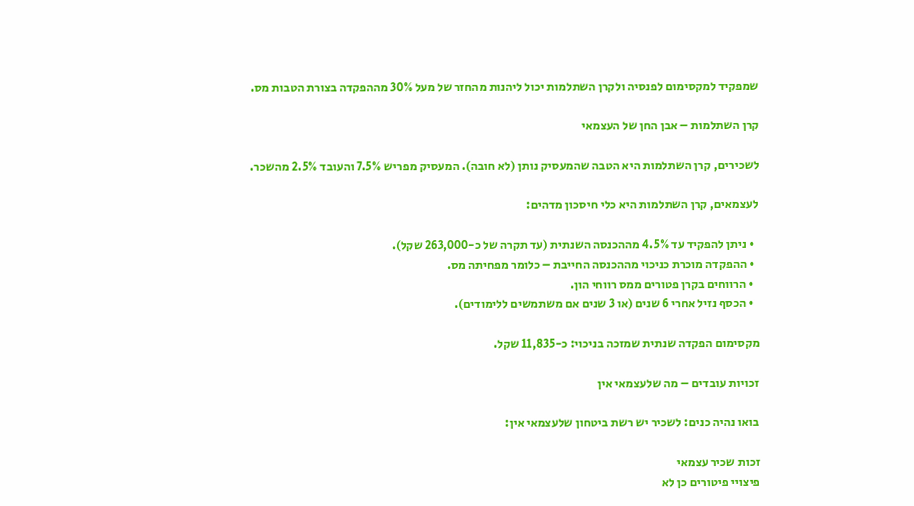שמפקיד למקסימום לפנסיה ולקרן השתלמות יכול ליהנות מהחזר של מעל 30% מההפקדה בצורת הטבות מס.

קרן השתלמות – אבן החן של העצמאי

לשכירים, קרן השתלמות היא הטבה שהמעסיק נותן (לא חובה). המעסיק מפריש 7.5% והעובד 2.5% מהשכר.

לעצמאים, קרן השתלמות היא כלי חיסכון מדהים:

  • ניתן להפקיד עד 4.5% מההכנסה השנתית (עד תקרה של כ-263,000 שקל).
  • ההפקדה מוכרת כניכוי מההכנסה החייבת – כלומר מפחיתה מס.
  • הרווחים בקרן פטורים ממס רווחי הון.
  • הכסף נזיל אחרי 6 שנים (או 3 שנים אם משתמשים ללימודים).

מקסימום הפקדה שנתית שמזכה בניכוי: כ-11,835 שקל.

זכויות עובדים – מה שלעצמאי אין

בואו נהיה כנים: לשכיר יש רשת ביטחון שלעצמאי אין:

זכות שכיר עצמאי
פיצויי פיטורים כן לא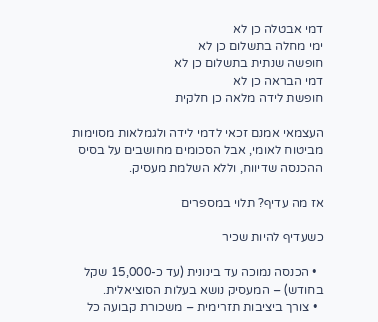דמי אבטלה כן לא
ימי מחלה בתשלום כן לא
חופשה שנתית בתשלום כן לא
דמי הבראה כן לא
חופשת לידה מלאה כן חלקית

העצמאי אמנם זכאי לדמי לידה ולגמלאות מסוימות מביטוח לאומי, אבל הסכומים מחושבים על בסיס ההכנסה שדיווח, וללא השלמת מעסיק.

אז מה עדיף? תלוי במספרים

כשעדיף להיות שכיר

  • הכנסה נמוכה עד בינונית (עד כ-15,000 שקל בחודש) – המעסיק נושא בעלות הסוציאלית.
  • צורך ביציבות תזרימית – משכורת קבועה כל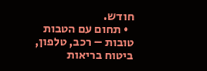חודש.
  • תחום עם הטבות טובות – רכב, טלפון, ביטוח בריאות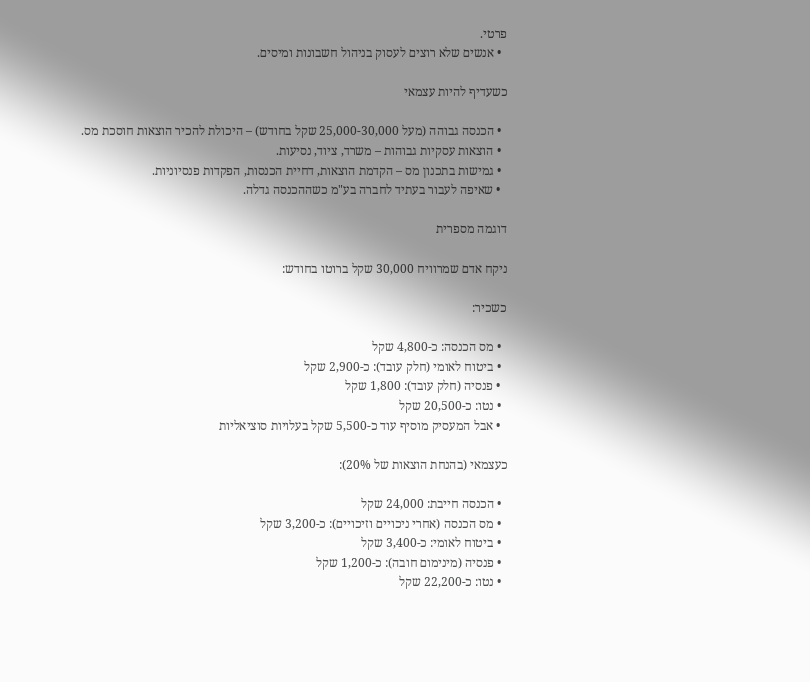פרטי.
  • אנשים שלא רוצים לעסוק בניהול חשבונות ומיסים.

כשעדיף להיות עצמאי

  • הכנסה גבוהה (מעל 25,000-30,000 שקל בחודש) – היכולת להכיר הוצאות חוסכת מס.
  • הוצאות עסקיות גבוהות – משרד, ציוד, נסיעות.
  • גמישות בתכנון מס – הקדמת הוצאות, דחיית הכנסות, הפקדות פנסיוניות.
  • שאיפה לעבור בעתיד לחברה בע"מ כשההכנסה גדלה.

דוגמה מספרית

ניקח אדם שמרוויח 30,000 שקל ברוטו בחודש:

כשכיר:

  • מס הכנסה: כ-4,800 שקל
  • ביטוח לאומי (חלק עובד): כ-2,900 שקל
  • פנסיה (חלק עובד): 1,800 שקל
  • נטו: כ-20,500 שקל
  • אבל המעסיק מוסיף עוד כ-5,500 שקל בעלויות סוציאליות

כעצמאי (בהנחת הוצאות של 20%):

  • הכנסה חייבת: 24,000 שקל
  • מס הכנסה (אחרי ניכויים וזיכויים): כ-3,200 שקל
  • ביטוח לאומי: כ-3,400 שקל
  • פנסיה (מינימום חובה): כ-1,200 שקל
  • נטו: כ-22,200 שקל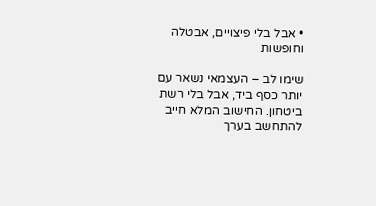• אבל בלי פיצויים, אבטלה וחופשות

שימו לב – העצמאי נשאר עם יותר כסף ביד, אבל בלי רשת ביטחון. החישוב המלא חייב להתחשב בערך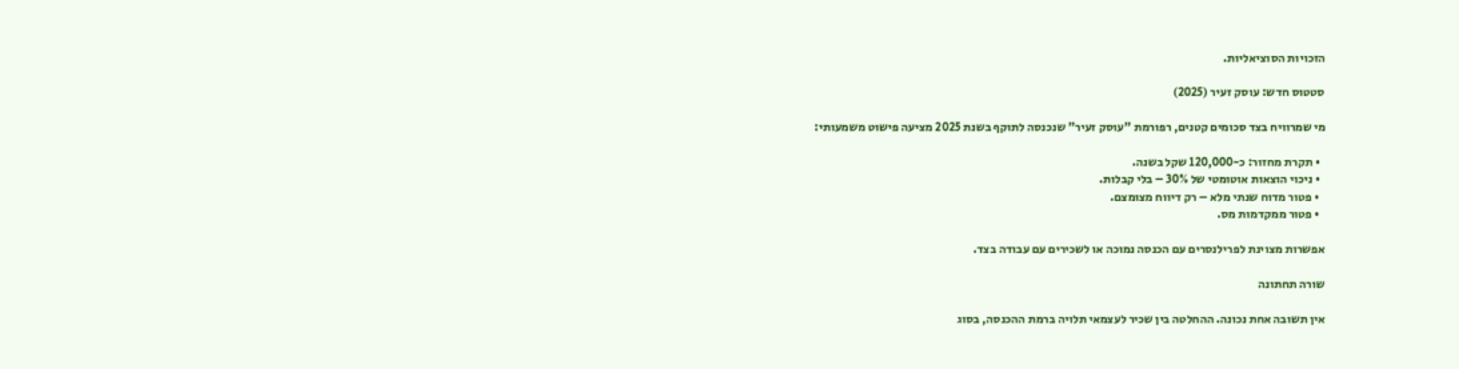הזכויות הסוציאליות.

סטטוס חדש: עוסק זעיר (2025)

מי שמרוויח בצד סכומים קטנים, רפורמת "עוסק זעיר" שנכנסה לתוקף בשנת 2025 מציעה פישוט משמעותי:

  • תקרת מחזור: כ-120,000 שקל בשנה.
  • ניכוי הוצאות אוטומטי של 30% – בלי קבלות.
  • פטור מדוח שנתי מלא – רק דיווח מצומצם.
  • פטור ממקדמות מס.

אפשרות מצוינת לפרילנסרים עם הכנסה נמוכה או לשכירים עם עבודה בצד.

שורה תחתונה

אין תשובה אחת נכונה. ההחלטה בין שכיר לעצמאי תלויה ברמת ההכנסה, בסוג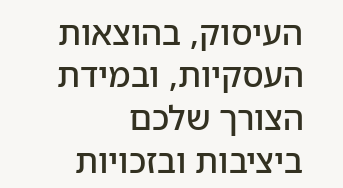העיסוק, בהוצאות העסקיות, ובמידת הצורך שלכם ביציבות ובזכויות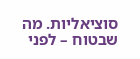סוציאליות. מה שבטוח – לפני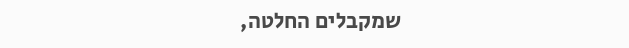שמקבלים החלטה,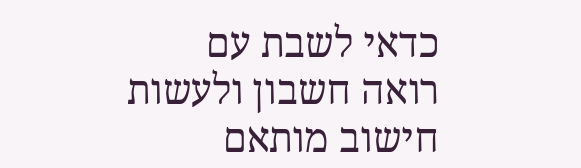כדאי לשבת עם רואה חשבון ולעשות חישוב מותאם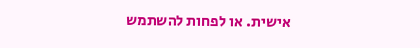אישית. או לפחות להשתמש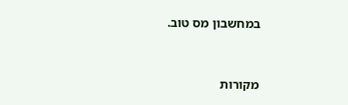במחשבון מס טוב.


מקורות